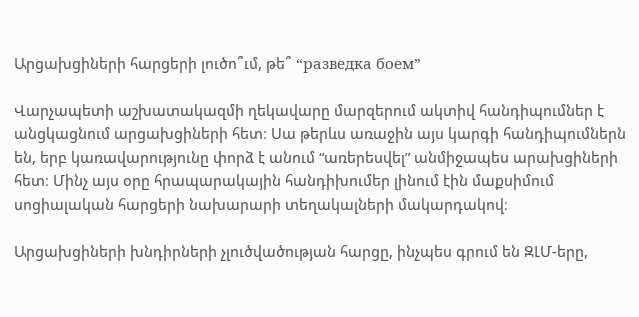Արցախցիների հարցերի լուծո՞ւմ, թե՞ “разведка боем”

Վարչապետի աշխատակազմի ղեկավարը մարզերում ակտիվ հանդիպումներ է անցկացնում արցախցիների հետ։ Սա թերևս առաջին այս կարգի հանդիպումներն են, երբ կառավարությունը փորձ է անում “առերեսվել” անմիջապես արախցիների հետ։ Մինչ այս օրը հրապարակային հանդիխումեր լինում էին մաքսիմում սոցիալական հարցերի նախարարի տեղակալների մակարդակով։

Արցախցիների խնդիրների չլուծվածության հարցը, ինչպես գրում են ԶԼՄ-երը,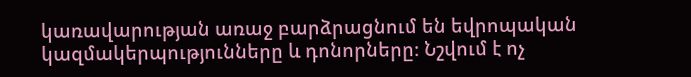կառավարության առաջ բարձրացնում են եվրոպական կազմակերպությունները և դոնորները։ Նշվում է ոչ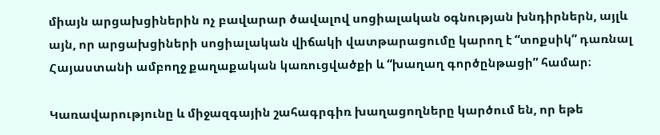միայն արցախցիներին ոչ բավարար ծավալով սոցիալական օգնության խնդիրներն, այլև այն, որ արցախցիների սոցիալական վիճակի վատթարացումը կարող է “տոքսիկ” դառնալ Հայաստանի ամբողջ քաղաքական կառուցվածքի և “խաղաղ գործընթացի” համար։

Կառավարությունը և միջազգային շահագրգիռ խաղացողները կարծում են, որ եթե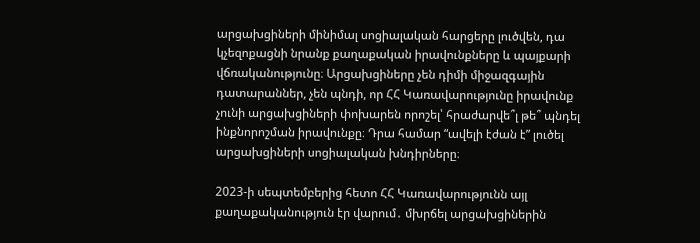արցախցիների մինիմալ սոցիալական հարցերը լուծվեն, դա կչեզոքացնի նրանք քաղաքական իրավունքները և պայքարի վճռականությունը։ Արցախցիները չեն դիմի միջազգային դատարաններ, չեն պնդի, որ ՀՀ Կառավարությունը իրավունք չունի արցախցիների փոխարեն որոշել՝ հրաժարվե՞լ թե՞ պնդել ինքնորոշման իրավունքը։ Դրա համար “ավելի էժան է” լուծել արցախցիների սոցիալական խնդիրները։

2023-ի սեպտեմբերից հետո ՀՀ Կառավարությունն այլ քաղաքականություն էր վարում․ մխրճել արցախցիներին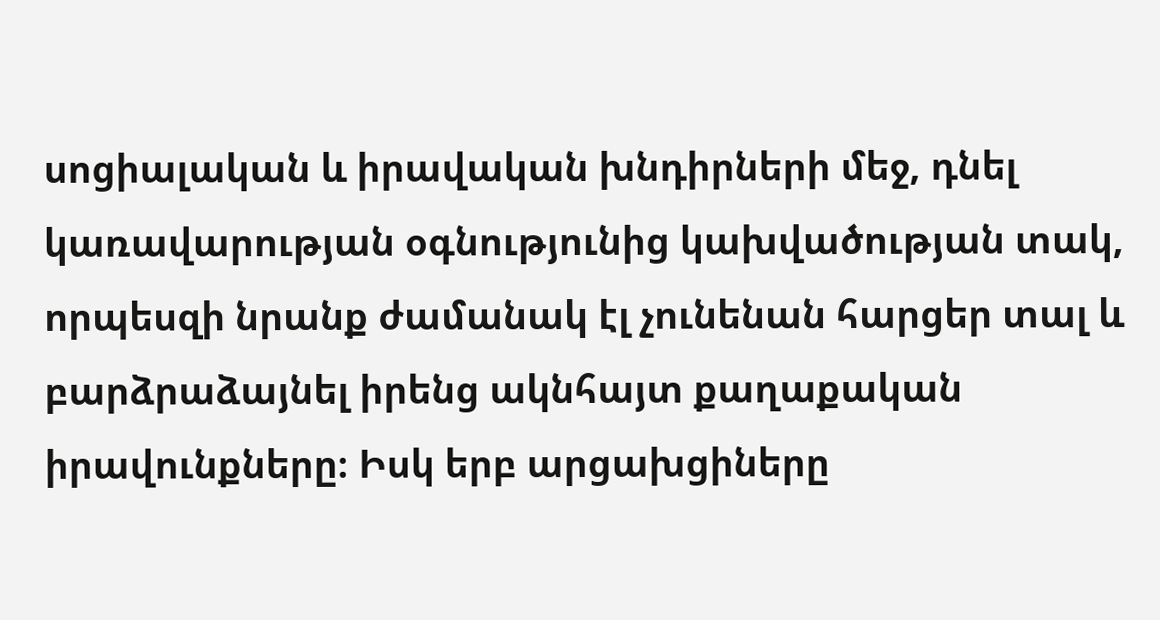սոցիալական և իրավական խնդիրների մեջ, դնել կառավարության օգնությունից կախվածության տակ, որպեսզի նրանք ժամանակ էլ չունենան հարցեր տալ և բարձրաձայնել իրենց ակնհայտ քաղաքական իրավունքները։ Իսկ երբ արցախցիները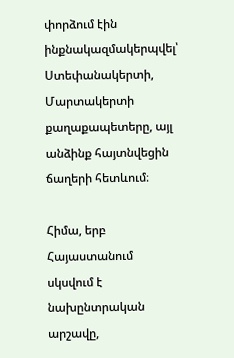փորձում էին ինքնակազմակերպվել՝ Ստեփանակերտի, Մարտակերտի քաղաքապետերը, այլ անձինք հայտնվեցին ճաղերի հետևում։

Հիմա, երբ Հայաստանում սկսվում է նախընտրական արշավը,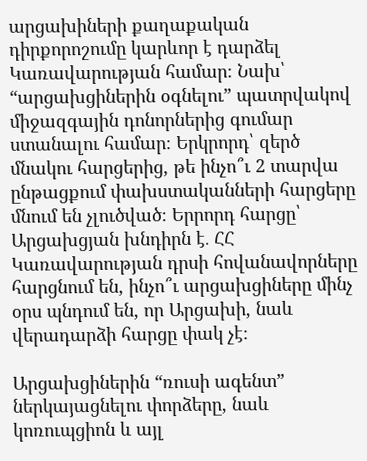արցախիների քաղաքական դիրքորոշումը կարևոր է դարձել Կառավարության համար։ Նախ՝ “արցախցիներին օգնելու” պատրվակով միջազգային դոնորներից գումար ստանալու համար։ Երկրորդ՝ զերծ մնակու հարցերից, թե ինչո՞ւ 2 տարվա ընթացքում փախստականների հարցերը մնում են չլուծված։ Երրորդ հարցը՝ Արցախցյան խնդիրն է․ ՀՀ Կառավարության դրսի հովանավորները հարցնում են, ինչո՞ւ արցախցիները մինչ օրս պնդում են, որ Արցախի, նաև վերադարձի հարցը փակ չէ։

Արցախցիներին “ռուսի ագենտ” ներկայացնելու փորձերը, նաև կոռուպցիոն և այլ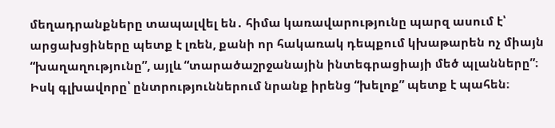մեղադրանքները տապալվել են․ հիմա կառավարությունը պարզ ասում է՝ արցախցիները պետք է լռեն, քանի որ հակառակ դեպքում կխաթարեն ոչ միայն “խաղաղությունը”, այլև “տարածաշրջանային ինտեգրացիայի մեծ պլանները”։  Իսկ գլխավորը՝ ընտրություններում նրանք իրենց “խելոք” պետք է պահեն։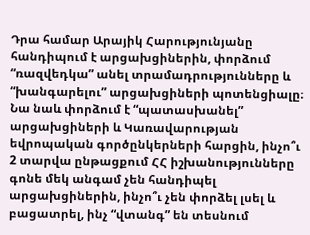Դրա համար Արայիկ Հարությունյանը հանդիպում է արցախցիներին, փորձում “ռազվեդկա” անել տրամադրությունները և “խանգարելու” արցախցիների պոտենցիալը։ Նա նաև փորձում է “պատասխանել” արցախցիների և Կառավարության եվրոպական գործընկերների հարցին, ինչո՞ւ 2 տարվա ընթացքում ՀՀ իշխանությունները գոնե մեկ անգամ չեն հանդիպել արցախցիներին, ինչո՞ւ չեն փորձել լսել և բացատրել, ինչ “վտանգ” են տեսնում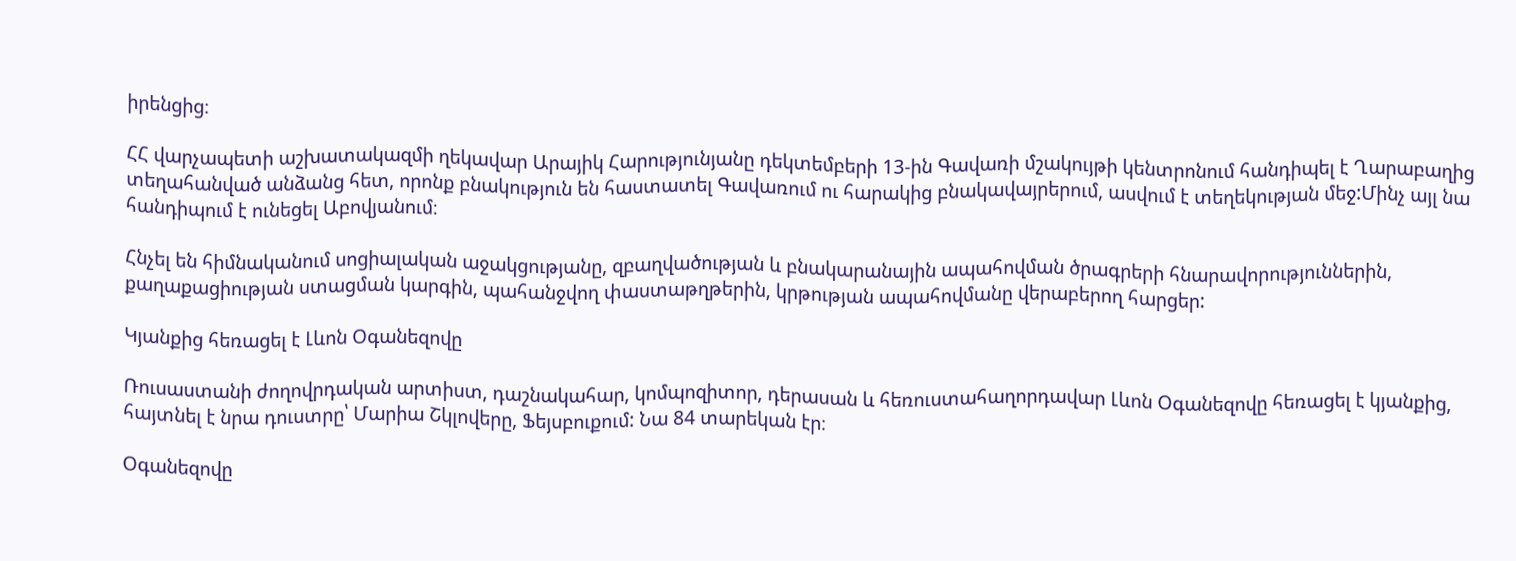իրենցից։

ՀՀ վարչապետի աշխատակազմի ղեկավար Արայիկ Հարությունյանը դեկտեմբերի 13-ին Գավառի մշակույթի կենտրոնում հանդիպել է Ղարաբաղից տեղահանված անձանց հետ, որոնք բնակություն են հաստատել Գավառում ու հարակից բնակավայրերում, ասվում է տեղեկության մեջ:Մինչ այլ նա հանդիպում է ունեցել Աբովյանում։

Հնչել են հիմնականում սոցիալական աջակցությանը, զբաղվածության և բնակարանային ապահովման ծրագրերի հնարավորություններին, քաղաքացիության ստացման կարգին, պահանջվող փաստաթղթերին, կրթության ապահովմանը վերաբերող հարցեր:

Կյանքից հեռացել է Լևոն Օգանեզովը

Ռուսաստանի ժողովրդական արտիստ, դաշնակահար, կոմպոզիտոր, դերասան և հեռուստահաղորդավար Լևոն Օգանեզովը հեռացել է կյանքից, հայտնել է նրա դուստրը՝ Մարիա Շկլովերը, Ֆեյսբուքում: Նա 84 տարեկան էր։

Օգանեզովը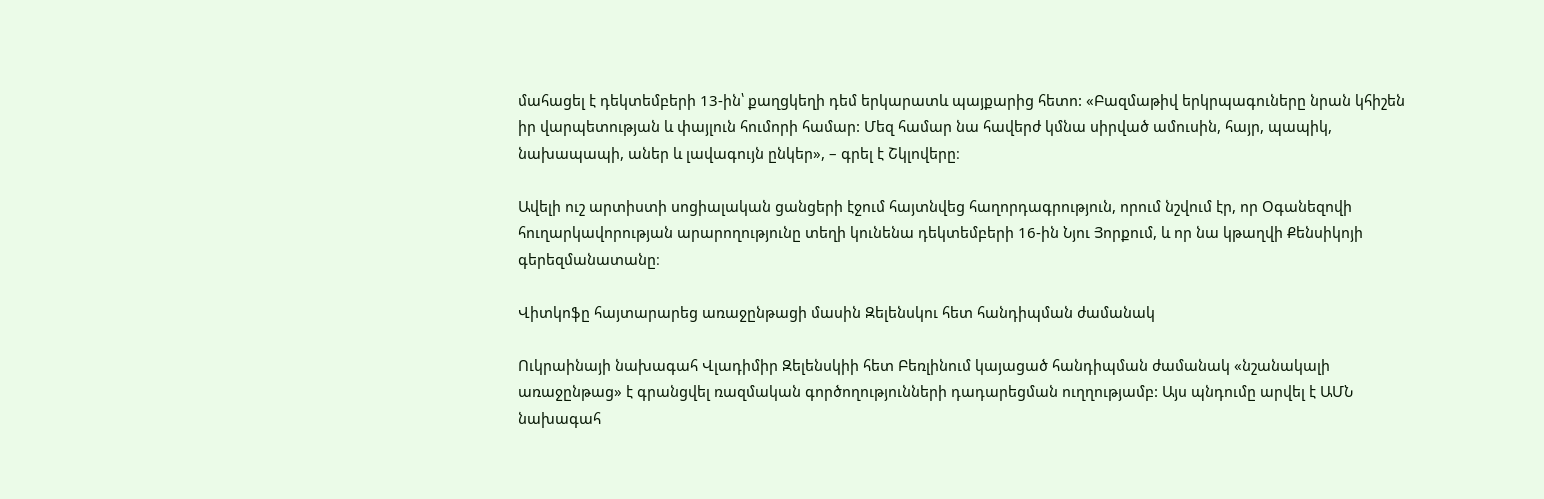մահացել է դեկտեմբերի 13-ին՝ քաղցկեղի դեմ երկարատև պայքարից հետո: «Բազմաթիվ երկրպագուները նրան կհիշեն իր վարպետության և փայլուն հումորի համար: Մեզ համար նա հավերժ կմնա սիրված ամուսին, հայր, պապիկ, նախապապի, աներ և լավագույն ընկեր», – գրել է Շկլովերը։

Ավելի ուշ արտիստի սոցիալական ցանցերի էջում հայտնվեց հաղորդագրություն, որում նշվում էր, որ Օգանեզովի հուղարկավորության արարողությունը տեղի կունենա դեկտեմբերի 16-ին Նյու Յորքում, և որ նա կթաղվի Քենսիկոյի գերեզմանատանը։

Վիտկոֆը հայտարարեց առաջընթացի մասին Զելենսկու հետ հանդիպման ժամանակ

Ուկրաինայի նախագահ Վլադիմիր Զելենսկիի հետ Բեռլինում կայացած հանդիպման ժամանակ «նշանակալի առաջընթաց» է գրանցվել ռազմական գործողությունների դադարեցման ուղղությամբ: Այս պնդումը արվել է ԱՄՆ նախագահ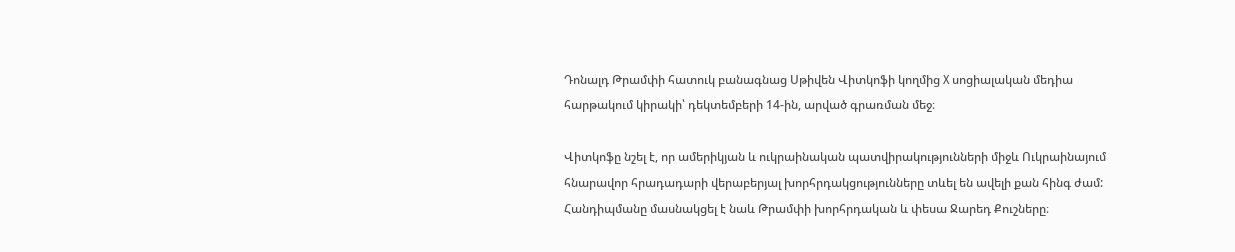Դոնալդ Թրամփի հատուկ բանագնաց Սթիվեն Վիտկոֆի կողմից X սոցիալական մեդիա հարթակում կիրակի՝ դեկտեմբերի 14-ին, արված գրառման մեջ։

Վիտկոֆը նշել է, որ ամերիկյան և ուկրաինական պատվիրակությունների միջև Ուկրաինայում հնարավոր հրադադարի վերաբերյալ խորհրդակցությունները տևել են ավելի քան հինգ ժամ: Հանդիպմանը մասնակցել է նաև Թրամփի խորհրդական և փեսա Ջարեդ Քուշները։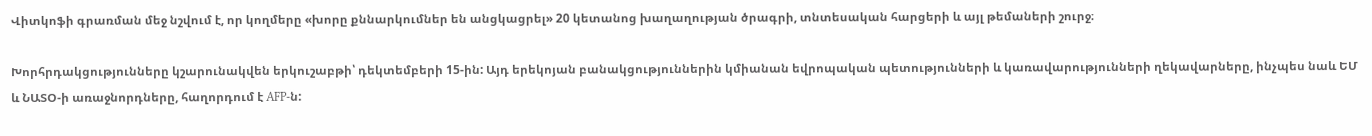Վիտկոֆի գրառման մեջ նշվում է, որ կողմերը «խորը քննարկումներ են անցկացրել» 20 կետանոց խաղաղության ծրագրի, տնտեսական հարցերի և այլ թեմաների շուրջ։

Խորհրդակցությունները կշարունակվեն երկուշաբթի՝ դեկտեմբերի 15-ին: Այդ երեկոյան բանակցություններին կմիանան եվրոպական պետությունների և կառավարությունների ղեկավարները, ինչպես նաև ԵՄ և ՆԱՏՕ-ի առաջնորդները, հաղորդում է AFP-ն: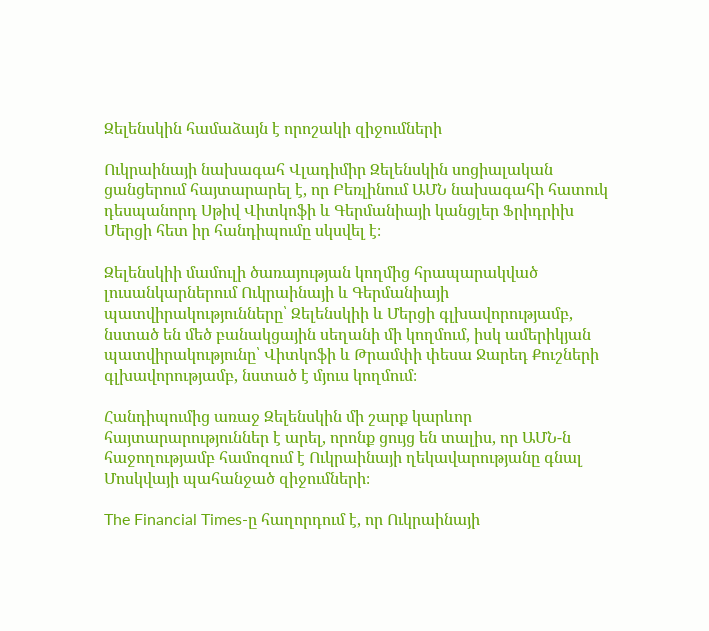Զելենսկին համաձայն է որոշակի զիջումների

Ուկրաինայի նախագահ Վլադիմիր Զելենսկին սոցիալական ցանցերում հայտարարել է, որ Բեռլինում ԱՄՆ նախագահի հատուկ դեսպանորդ Սթիվ Վիտկոֆի և Գերմանիայի կանցլեր Ֆրիդրիխ Մերցի հետ իր հանդիպումը սկսվել է։

Զելենսկիի մամուլի ծառայության կողմից հրապարակված լուսանկարներում Ուկրաինայի և Գերմանիայի պատվիրակությունները՝ Զելենսկիի և Մերցի գլխավորությամբ, նստած են մեծ բանակցային սեղանի մի կողմում, իսկ ամերիկյան պատվիրակությունը՝ Վիտկոֆի և Թրամփի փեսա Ջարեդ Քուշների գլխավորությամբ, նստած է մյուս կողմում։

Հանդիպումից առաջ Զելենսկին մի շարք կարևոր հայտարարություններ է արել, որոնք ցույց են տալիս, որ ԱՄՆ-ն հաջողությամբ համոզում է Ուկրաինայի ղեկավարությանը գնալ Մոսկվայի պահանջած զիջումների։

The Financial Times-ը հաղորդում է, որ Ուկրաինայի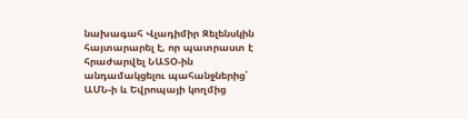նախագահ Վլադիմիր Զելենսկին հայտարարել է, որ պատրաստ է հրաժարվել ՆԱՏՕ-ին անդամակցելու պահանջներից՝ ԱՄՆ-ի և Եվրոպայի կողմից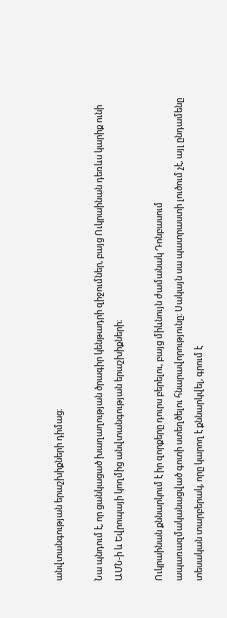անվտանգության երաշխիքների դիմաց։

Նա պնդում է, որ ցանկացած խաղաղության ծրագիր կենթադրի զիջումներ, բայց Ուկրաինան դեռևս կարիք ունի ԱՄՆ-ի և Եվրոպայի կողմից անվտանգության երաշխիքների։

Ուկրաինան քննարկում է իր զորքերը դուրս բերելու, բայց միևնույն ժամանակ Դոնբասում ապառազմականացված գոտի ստեղծելու հնարավորությունը։ Սակայն սա պատրաստի լուծում չէ, այլ ընդամենը տեսական տարբերակ, որը կարող է քննարկվել, գրում է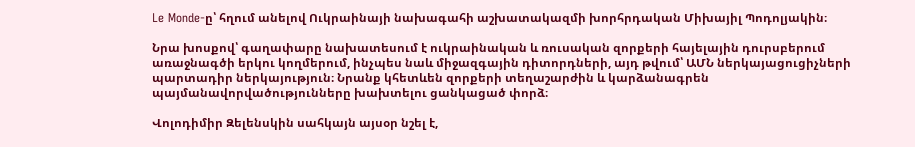Le Monde-ը՝ հղում անելով Ուկրաինայի նախագահի աշխատակազմի խորհրդական Միխայիլ Պոդոլյակին։

Նրա խոսքով՝ գաղափարը նախատեսում է ուկրաինական և ռուսական զորքերի հայելային դուրսբերում առաջնագծի երկու կողմերում, ինչպես նաև միջազգային դիտորդների, այդ թվում՝ ԱՄՆ ներկայացուցիչների պարտադիր ներկայություն։ Նրանք կհետևեն զորքերի տեղաշարժին և կարձանագրեն պայմանավորվածությունները խախտելու ցանկացած փորձ։

Վոլոդիմիր Զելենսկին սահկայն այսօր նշել է,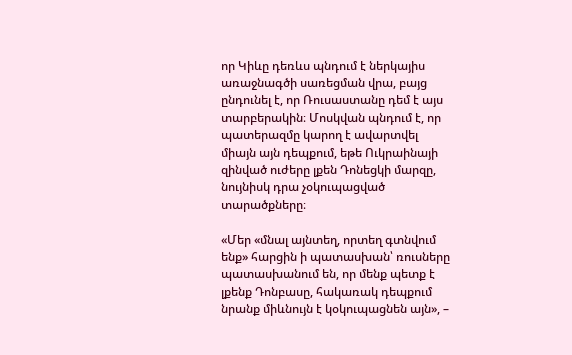որ Կիևը դեռևս պնդում է ներկայիս առաջնագծի սառեցման վրա, բայց ընդունել է, որ Ռուսաստանը դեմ է այս տարբերակին։ Մոսկվան պնդում է, որ պատերազմը կարող է ավարտվել միայն այն դեպքում, եթե Ուկրաինայի զինված ուժերը լքեն Դոնեցկի մարզը, նույնիսկ դրա չօկուպացված տարածքները։

«Մեր «մնալ այնտեղ, որտեղ գտնվում ենք» հարցին ի պատասխան՝ ռուսները պատասխանում են, որ մենք պետք է լքենք Դոնբասը, հակառակ դեպքում նրանք միևնույն է կօկուպացնեն այն», –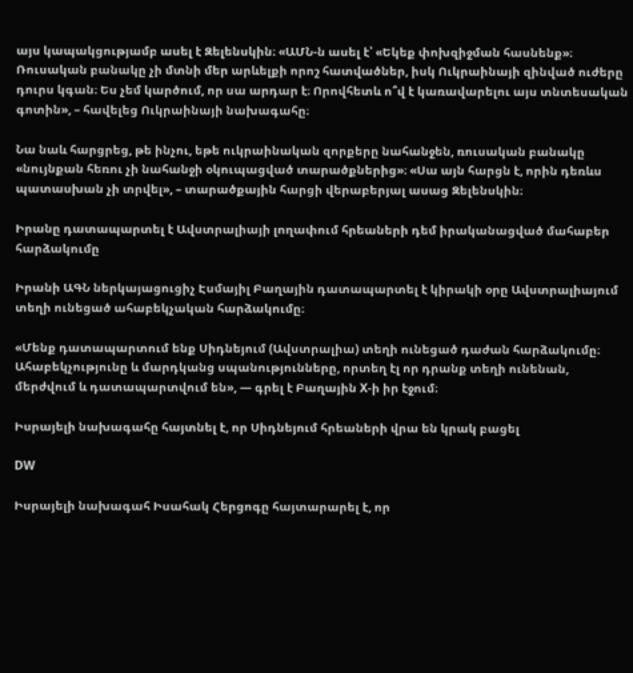այս կապակցությամբ ասել է Զելենսկին։ «ԱՄՆ-ն ասել է՝ «Եկեք փոխզիջման հասնենք»։ Ռուսական բանակը չի մտնի մեր արևելքի որոշ հատվածներ, իսկ Ուկրաինայի զինված ուժերը դուրս կգան։ Ես չեմ կարծում, որ սա արդար է։ Որովհետև ո՞վ է կառավարելու այս տնտեսական գոտին», – հավելեց Ուկրաինայի նախագահը։

Նա նաև հարցրեց, թե ինչու, եթե ուկրաինական զորքերը նահանջեն, ռուսական բանակը «նույնքան հեռու չի նահանջի օկուպացված տարածքներից»։ «Սա այն հարցն է, որին դեռևս պատասխան չի տրվել», – տարածքային հարցի վերաբերյալ ասաց Զելենսկին։

Իրանը դատապարտել է Ավստրալիայի լողափում հրեաների դեմ իրականացված մահաբեր հարձակումը

Իրանի ԱԳՆ ներկայացուցիչ Էսմայիլ Բաղային դատապարտել է կիրակի օրը Ավստրալիայում տեղի ունեցած ահաբեկչական հարձակումը։

«Մենք դատապարտում ենք Սիդնեյում (Ավստրալիա) տեղի ունեցած դաժան հարձակումը։ Ահաբեկչությունը և մարդկանց սպանությունները, որտեղ էլ որ դրանք տեղի ունենան, մերժվում և դատապարտվում են», — գրել է Բաղային X-ի իր էջում։

Իսրայելի նախագահը հայտնել է, որ Սիդնեյում հրեաների վրա են կրակ բացել

DW

Իսրայելի նախագահ Իսահակ Հերցոգը հայտարարել է, որ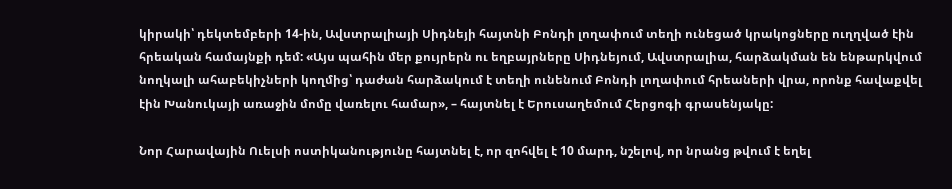կիրակի՝ դեկտեմբերի 14-ին, Ավստրալիայի Սիդնեյի հայտնի Բոնդի լողափում տեղի ունեցած կրակոցները ուղղված էին հրեական համայնքի դեմ: «Այս պահին մեր քույրերն ու եղբայրները Սիդնեյում, Ավստրալիա, հարձակման են ենթարկվում նողկալի ահաբեկիչների կողմից՝ դաժան հարձակում է տեղի ունենում Բոնդի լողափում հրեաների վրա, որոնք հավաքվել էին Խանուկայի առաջին մոմը վառելու համար», – հայտնել է Երուսաղեմում Հերցոգի գրասենյակը:

Նոր Հարավային Ուելսի ոստիկանությունը հայտնել է, որ զոհվել է 10 մարդ, նշելով, որ նրանց թվում է եղել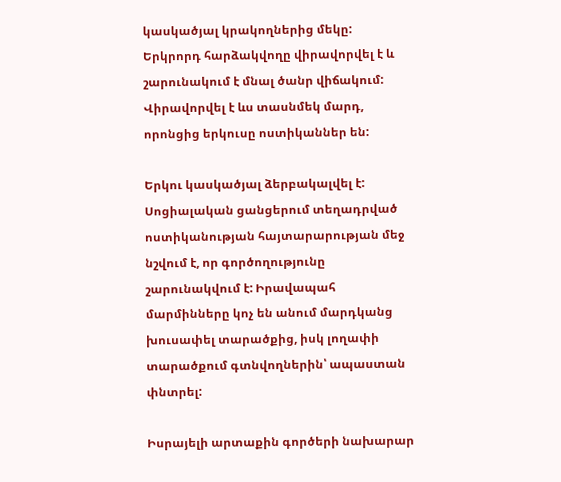կասկածյալ կրակողներից մեկը: Երկրորդ հարձակվողը վիրավորվել է և շարունակում է մնալ ծանր վիճակում: Վիրավորվել է ևս տասնմեկ մարդ, որոնցից երկուսը ոստիկաններ են:

Երկու կասկածյալ ձերբակալվել է: Սոցիալական ցանցերում տեղադրված ոստիկանության հայտարարության մեջ նշվում է, որ գործողությունը շարունակվում է: Իրավապահ մարմինները կոչ են անում մարդկանց խուսափել տարածքից, իսկ լողափի տարածքում գտնվողներին՝ ապաստան փնտրել:

Իսրայելի արտաքին գործերի նախարար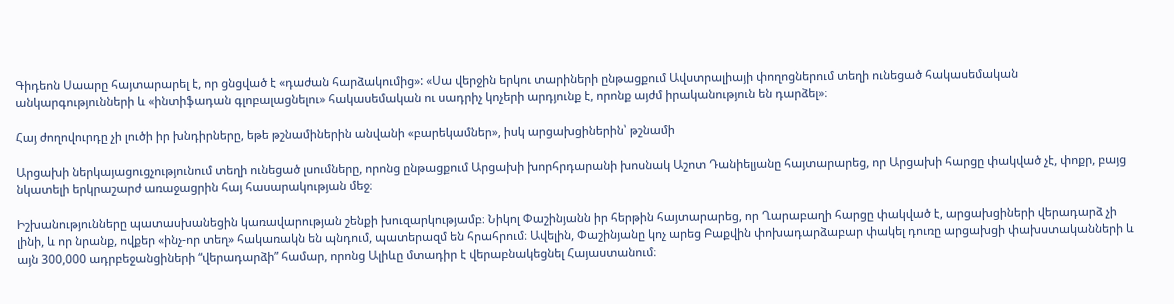Գիդեոն Սաարը հայտարարել է, որ ցնցված է «դաժան հարձակումից»: «Սա վերջին երկու տարիների ընթացքում Ավստրալիայի փողոցներում տեղի ունեցած հակասեմական անկարգությունների և «ինտիֆադան գլոբալացնելու» հակասեմական ու սադրիչ կոչերի արդյունք է, որոնք այժմ իրականություն են դարձել»։

Հայ ժողովուրդը չի լուծի իր խնդիրները, եթե թշնամիներին անվանի «բարեկամներ», իսկ արցախցիներին՝ թշնամի

Արցախի ներկայացուցչությունում տեղի ունեցած լսումները, որոնց ընթացքում Արցախի խորհրդարանի խոսնակ Աշոտ Դանիելյանը հայտարարեց, որ Արցախի հարցը փակված չէ, փոքր, բայց նկատելի երկրաշարժ առաջացրին հայ հասարակության մեջ։

Իշխանությունները պատասխանեցին կառավարության շենքի խուզարկությամբ։ Նիկոլ Փաշինյանն իր հերթին հայտարարեց, որ Ղարաբաղի հարցը փակված է, արցախցիների վերադարձ չի լինի, և որ նրանք, ովքեր «ինչ-որ տեղ» հակառակն են պնդում, պատերազմ են հրահրում։ Ավելին, Փաշինյանը կոչ արեց Բաքվին փոխադարձաբար փակել դուռը արցախցի փախստականների և այն 300,000 ադրբեջանցիների “վերադարձի” համար, որոնց Ալիևը մտադիր է վերաբնակեցնել Հայաստանում։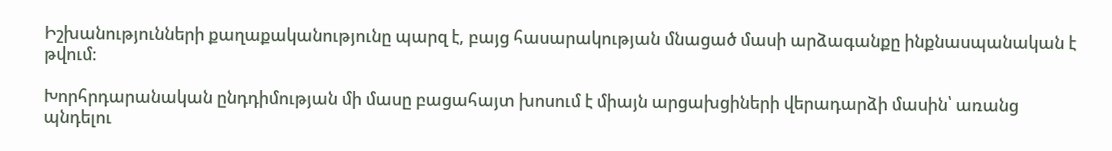Իշխանությունների քաղաքականությունը պարզ է, բայց հասարակության մնացած մասի արձագանքը ինքնասպանական է թվում։

Խորհրդարանական ընդդիմության մի մասը բացահայտ խոսում է միայն արցախցիների վերադարձի մասին՝ առանց պնդելու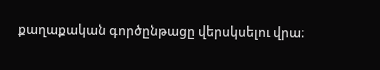քաղաքական գործընթացը վերսկսելու վրա։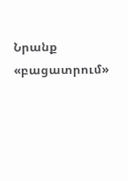Նրանք «բացատրում»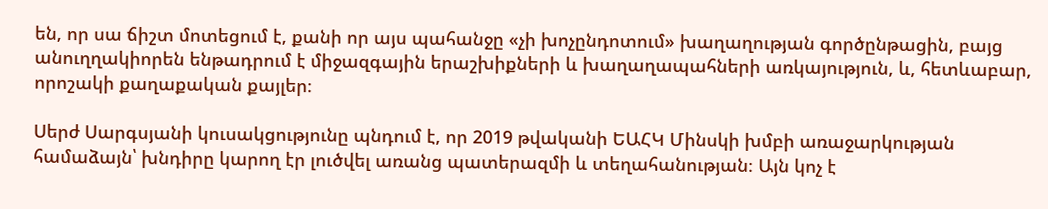են, որ սա ճիշտ մոտեցում է, քանի որ այս պահանջը «չի խոչընդոտում» խաղաղության գործընթացին, բայց անուղղակիորեն ենթադրում է միջազգային երաշխիքների և խաղաղապահների առկայություն, և, հետևաբար, որոշակի քաղաքական քայլեր։

Սերժ Սարգսյանի կուսակցությունը պնդում է, որ 2019 թվականի ԵԱՀԿ Մինսկի խմբի առաջարկության համաձայն՝ խնդիրը կարող էր լուծվել առանց պատերազմի և տեղահանության։ Այն կոչ է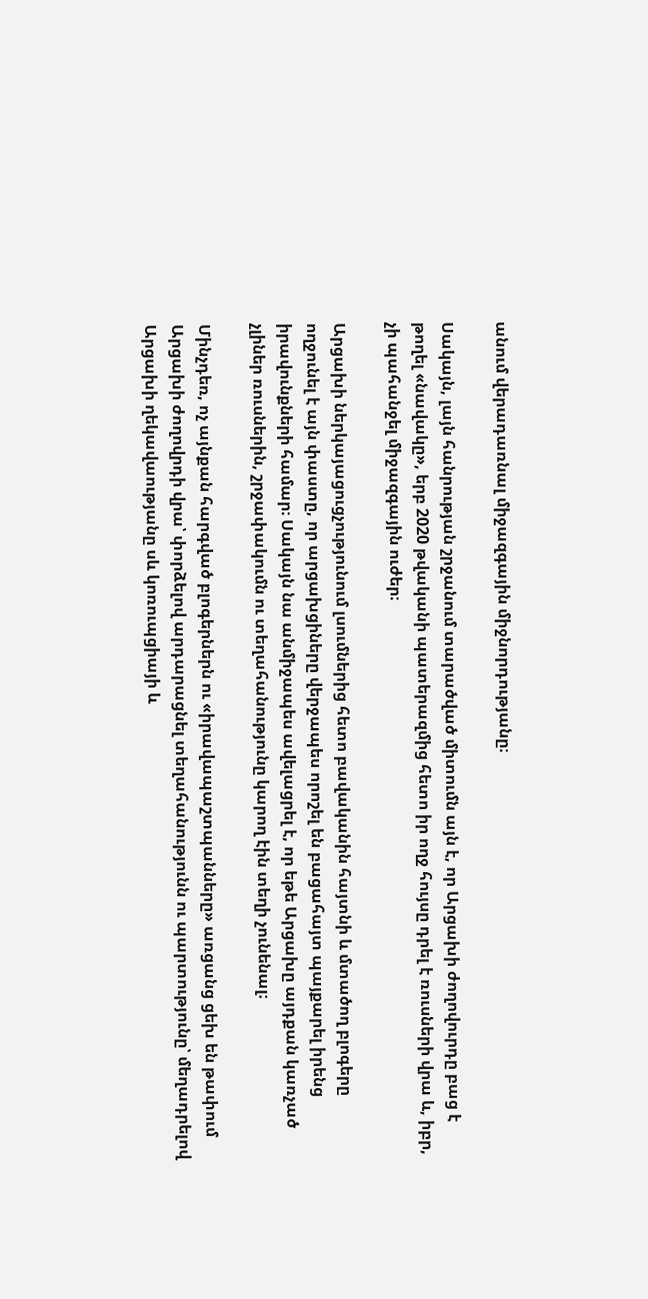անում վերադառնալ միջազգային միջնորդությանը։

Սակայն, լայն հանրության շրջանում տարածված միտումն այն է, որ Արցախի ժողովուրդը բաց է թողել «նավակը», երբ 2020 թվականի պատերազմից հետո իր ողջ հույսը դրել է ռուսների վրա և, իբր, չի պահանջել միջազգային ուժեր։

Արցախի ներկայացուցչությունում լսումներից հետո բավականին հայտնի և մտածող բլոգերը ողջունել է այն փաստը, որ արցախցիները վերջապես որոշել են բացահայտ պայքարել իրենց իրավունքների համար։ Սակայն նա անմիջապես ավելացրել է, որ եթե Արցախը այդքան կառչած չլիներ ռուսներին, շրջափակումն ու տեղահանությունը կարող էին տեղի չունենալ։

Մինչդեռ, ոչ այնքան հարգված բլոգերներն ու «իրավապաշտպանները» առցանց ցեխ են թափում Արցախի ժողովրդի վրա՝ փորձելով արդարացնել տեղահանությունն ու պարտությունը՝ մեղադրելով Արցախի ղեկավաությանը սև կոռուպցիայի և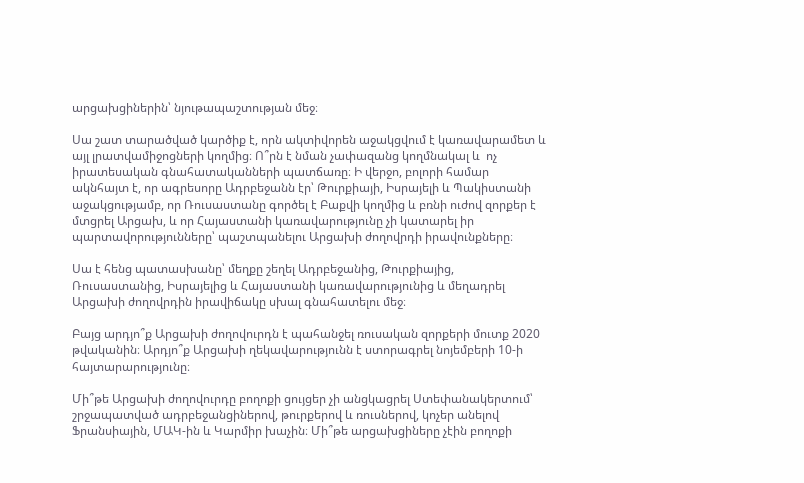արցախցիներին՝ նյութապաշտության մեջ։

Սա շատ տարածված կարծիք է, որն ակտիվորեն աջակցվում է կառավարամետ և այլ լրատվամիջոցների կողմից։ Ո՞րն է նման չափազանց կողմնակալ և  ոչ իրատեսական գնահատականների պատճառը։ Ի վերջո, բոլորի համար ակնհայտ է, որ ագրեսորը Ադրբեջանն էր՝ Թուրքիայի, Իսրայելի և Պակիստանի աջակցությամբ, որ Ռուսաստանը գործել է Բաքվի կողմից և բռնի ուժով զորքեր է մտցրել Արցախ, և որ Հայաստանի կառավարությունը չի կատարել իր պարտավորությունները՝ պաշտպանելու Արցախի ժողովրդի իրավունքները։

Սա է հենց պատասխանը՝ մեղքը շեղել Ադրբեջանից, Թուրքիայից, Ռուսաստանից, Իսրայելից և Հայաստանի կառավարությունից և մեղադրել Արցախի ժողովրդին իրավիճակը սխալ գնահատելու մեջ։

Բայց արդյո՞ք Արցախի ժողովուրդն է պահանջել ռուսական զորքերի մուտք 2020 թվականին։ Արդյո՞ք Արցախի ղեկավարությունն է ստորագրել նոյեմբերի 10-ի հայտարարությունը։

Մի՞թե Արցախի ժողովուրդը բողոքի ցույցեր չի անցկացրել Ստեփանակերտում՝ շրջապատված ադրբեջանցիներով, թուրքերով և ռուսներով, կոչեր անելով Ֆրանսիային, ՄԱԿ-ին և Կարմիր խաչին։ Մի՞թե արցախցիները չէին բողոքի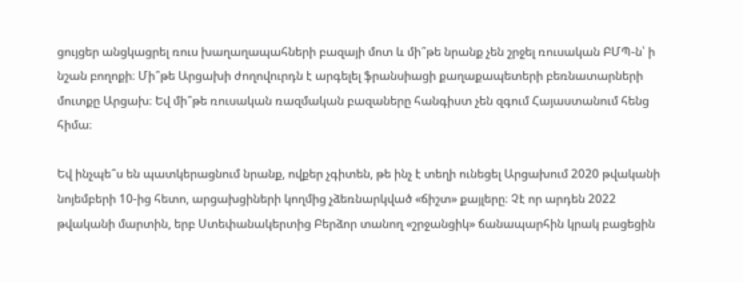ցույցեր անցկացրել ռուս խաղաղապահների բազայի մոտ և մի՞թե նրանք չեն շրջել ռուսական ԲՄՊ-ն՝ ի նշան բողոքի։ Մի՞թե Արցախի ժողովուրդն է արգելել ֆրանսիացի քաղաքապետերի բեռնատարների մուտքը Արցախ։ Եվ մի՞թե ռուսական ռազմական բազաները հանգիստ չեն զգում Հայաստանում հենց հիմա։

Եվ ինչպե՞ս են պատկերացնում նրանք, ովքեր չգիտեն, թե ինչ է տեղի ունեցել Արցախում 2020 թվականի նոյեմբերի 10-ից հետո, արցախցիների կողմից չձեռնարկված «ճիշտ» քայլերը։ Չէ որ արդեն 2022 թվականի մարտին, երբ Ստեփանակերտից Բերձոր տանող «շրջանցիկ» ճանապարհին կրակ բացեցին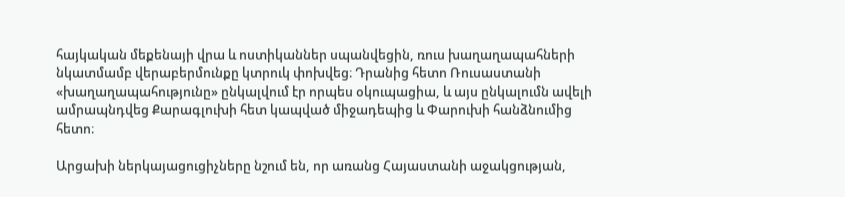հայկական մեքենայի վրա և ոստիկաններ սպանվեցին, ռուս խաղաղապահների նկատմամբ վերաբերմունքը կտրուկ փոխվեց։ Դրանից հետո Ռուսաստանի «խաղաղապահությունը» ընկալվում էր որպես օկուպացիա, և այս ընկալումն ավելի ամրապնդվեց Քարագլուխի հետ կապված միջադեպից և Փարուխի հանձնումից հետո։

Արցախի ներկայացուցիչները նշում են, որ առանց Հայաստանի աջակցության,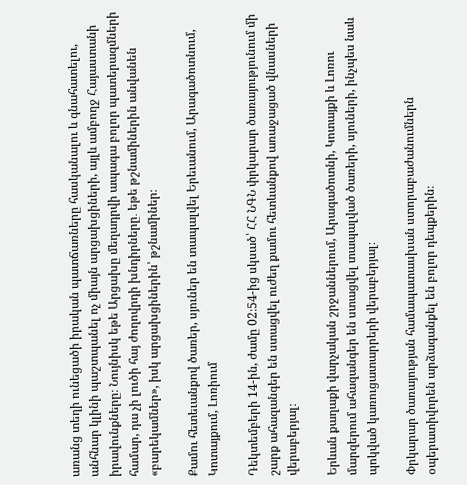առանց տեղի ունեցածի իրական պատճառները հասկանալու և գնահատելու, անհնար կլինի պաշտպանել ոչ միայն արցախցիների, այլև ամբողջ Հայաստանի իրավունքները։ Նույնիսկ եթե Արցախը մեղադրվի ապագա բոլոր պատերազմների համար, դա չի լուծի հայ ժողովրդի խնդիրները․ եթե թշնամիներին անվանեն «բարեկամներ», իսկ արցախցիներին՝ թշնամիներ։

Քամու հետեւանքով ծառեր, սյուներ են տապալվել Երեւանում, Արագածոտնում, Կոտայքում, Լոռիում

Դեկտեմբերի 14-ին, ժամը 02։54-ից սկսած՝ ՀՀ ՆԳՆ փրկարար ծառայությունում մի շարք ահազանգեր են ստացվել ուժեղ քամու հետևանքով առաջացած վնասների վերաբերյալ։

Երևան քաղաքի վարչական շրջաններում, Արագածոտնի, Կոտայքի և Լոռու մարզերում ահազանգեր են ստացվել տապալված ծառերի, սյուների, ինչպես նաև պոկված կառուցատարրերի վերաբերյալ։

Փրկարար ծառայության համապատասխան ստորաբաժանումներն օպերատիվորեն արձագանքել են բոլոր դեպքերին։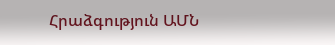Հրաձգություն ԱՄՆ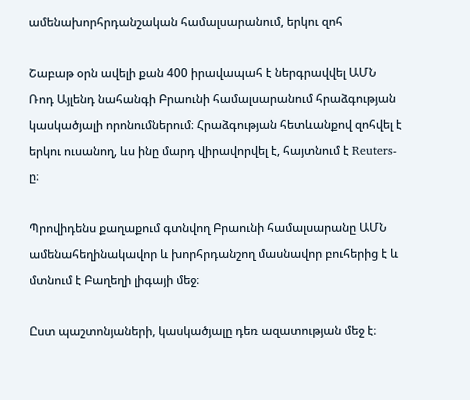ամենախորհրդանշական համալսարանում, երկու զոհ

Շաբաթ օրն ավելի քան 400 իրավապահ է ներգրավվել ԱՄՆ Ռոդ Այլենդ նահանգի Բրաունի համալսարանում հրաձգության կասկածյալի որոնումներում։ Հրաձգության հետևանքով զոհվել է երկու ուսանող, ևս ինը մարդ վիրավորվել է, հայտնում է Reuters-ը։

Պրովիդենս քաղաքում գտնվող Բրաունի համալսարանը ԱՄՆ ամենահեղինակավոր և խորհրդանշող մասնավոր բուհերից է և մտնում է Բաղեղի լիգայի մեջ։

Ըստ պաշտոնյաների, կասկածյալը դեռ ազատության մեջ է։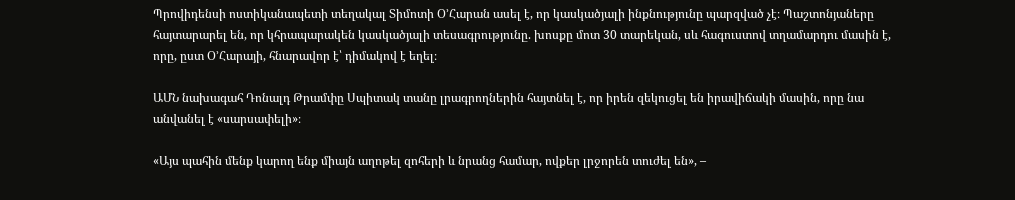Պրովիդենսի ոստիկանապետի տեղակալ Տիմոտի Օ’Հարան ասել է, որ կասկածյալի ինքնությունը պարզված չէ։ Պաշտոնյաները հայտարարել են, որ կհրապարակեն կասկածյալի տեսագրությունը. խոսքը մոտ 30 տարեկան, սև հագուստով տղամարդու մասին է, որը, ըստ Օ’Հարայի, հնարավոր է՝ դիմակով է եղել։

ԱՄՆ նախագահ Դոնալդ Թրամփը Սպիտակ տանը լրագրողներին հայտնել է, որ իրեն զեկուցել են իրավիճակի մասին, որը նա անվանել է «սարսափելի»։

«Այս պահին մենք կարող ենք միայն աղոթել զոհերի և նրանց համար, ովքեր լրջորեն տուժել են», –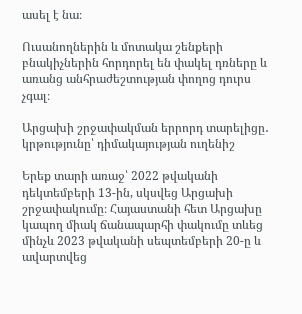ասել է նա։

Ուսանողներին և մոտակա շենքերի բնակիչներին հորդորել են փակել դռները և առանց անհրաժեշտության փողոց դուրս չգալ։

Արցախի շրջափակման երրորդ տարելիցը․ կրթությունը՝ դիմակայության ուղենիշ

Երեք տարի առաջ՝ 2022 թվականի դեկտեմբերի 13-ին, սկսվեց Արցախի շրջափակումը։ Հայաստանի հետ Արցախը կապող միակ ճանապարհի փակումը տևեց մինչև 2023 թվականի սեպտեմբերի 20-ը և ավարտվեց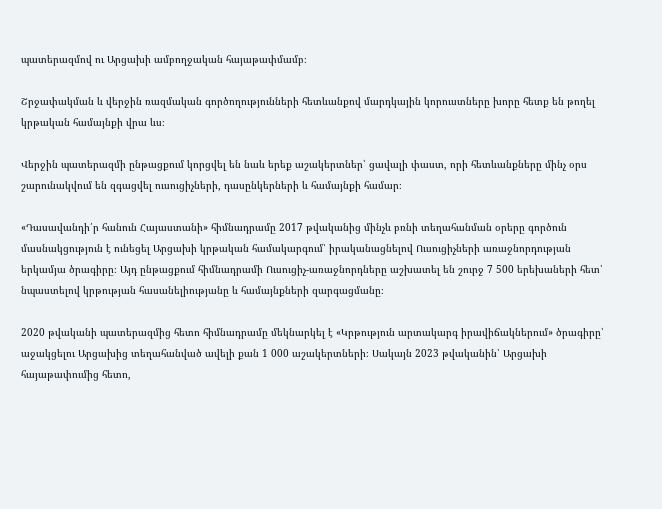պատերազմով ու Արցախի ամբողջական հայաթափմամբ։

Շրջափակման և վերջին ռազմական գործողությունների հետևանքով մարդկային կորուստները խորը հետք են թողել կրթական համայնքի վրա ևս։

Վերջին պատերազմի ընթացքում կորցվել են նաև երեք աշակերտներ՝ ցավալի փաստ, որի հետևանքները մինչ օրս շարունակվում են զգացվել ուսուցիչների, դասընկերների և համայնքի համար։

«Դասավանդի՛ր հանուն Հայաստանի» հիմնադրամը 2017 թվականից մինչև բռնի տեղահանման օրերը գործուն մասնակցություն է ունեցել Արցախի կրթական համակարգում՝ իրականացնելով Ուսուցիչների առաջնորդության երկամյա ծրագիրը։ Այդ ընթացքում հիմնադրամի Ուսուցիչ-առաջնորդները աշխատել են շուրջ 7 500 երեխաների հետ՝ նպաստելով կրթության հասանելիությանը և համայնքների զարգացմանը։

2020 թվականի պատերազմից հետո հիմնադրամը մեկնարկել է «Կրթություն արտակարգ իրավիճակներում» ծրագիրը՝ աջակցելու Արցախից տեղահանված ավելի քան 1 000 աշակերտների։ Սակայն 2023 թվականին՝ Արցախի հայաթափումից հետո,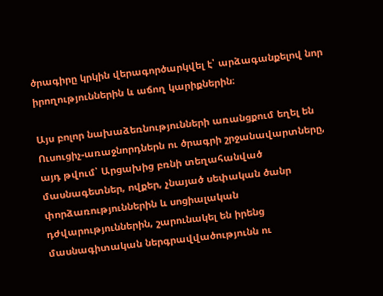ծրագիրը կրկին վերագործարկվել է՝ արձագանքելով նոր իրողություններին և աճող կարիքներին։

Այս բոլոր նախաձեռնությունների առանցքում եղել են Ուսուցիչ-առաջնորդներն ու ծրագրի շրջանավարտները, այդ թվում՝ Արցախից բռնի տեղահանված մասնագետներ, ովքեր, չնայած սեփական ծանր փորձառություններին և սոցիալական դժվարություններին, շարունակել են իրենց մասնագիտական ներգրավվածությունն ու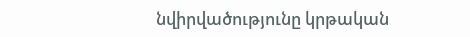նվիրվածությունը կրթական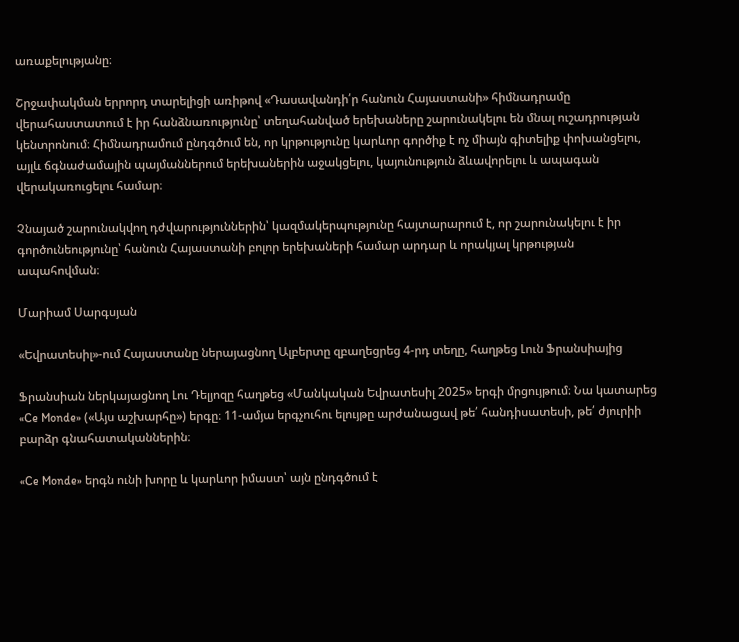առաքելությանը։

Շրջափակման երրորդ տարելիցի առիթով «Դասավանդի՛ր հանուն Հայաստանի» հիմնադրամը վերահաստատում է իր հանձնառությունը՝ տեղահանված երեխաները շարունակելու են մնալ ուշադրության կենտրոնում։ Հիմնադրամում ընդգծում են, որ կրթությունը կարևոր գործիք է ոչ միայն գիտելիք փոխանցելու, այլև ճգնաժամային պայմաններում երեխաներին աջակցելու, կայունություն ձևավորելու և ապագան վերակառուցելու համար։

Չնայած շարունակվող դժվարություններին՝ կազմակերպությունը հայտարարում է, որ շարունակելու է իր գործունեությունը՝ հանուն Հայաստանի բոլոր երեխաների համար արդար և որակյալ կրթության ապահովման։

Մարիամ Սարգսյան

«Եվրատեսիլ»-ում Հայաստանը ներայացնող Ալբերտը զբաղեցրեց 4-րդ տեղը, հաղթեց Լուն Ֆրանսիայից

Ֆրանսիան ներկայացնող Լու Դելյոզը հաղթեց «Մանկական Եվրատեսիլ 2025» երգի մրցույթում։ Նա կատարեց «Ce Monde» («Այս աշխարհը») երգը։ 11-ամյա երգչուհու ելույթը արժանացավ թե՛ հանդիսատեսի, թե՛ ժյուրիի բարձր գնահատականներին։

«Ce Monde» երգն ունի խորը և կարևոր իմաստ՝ այն ընդգծում է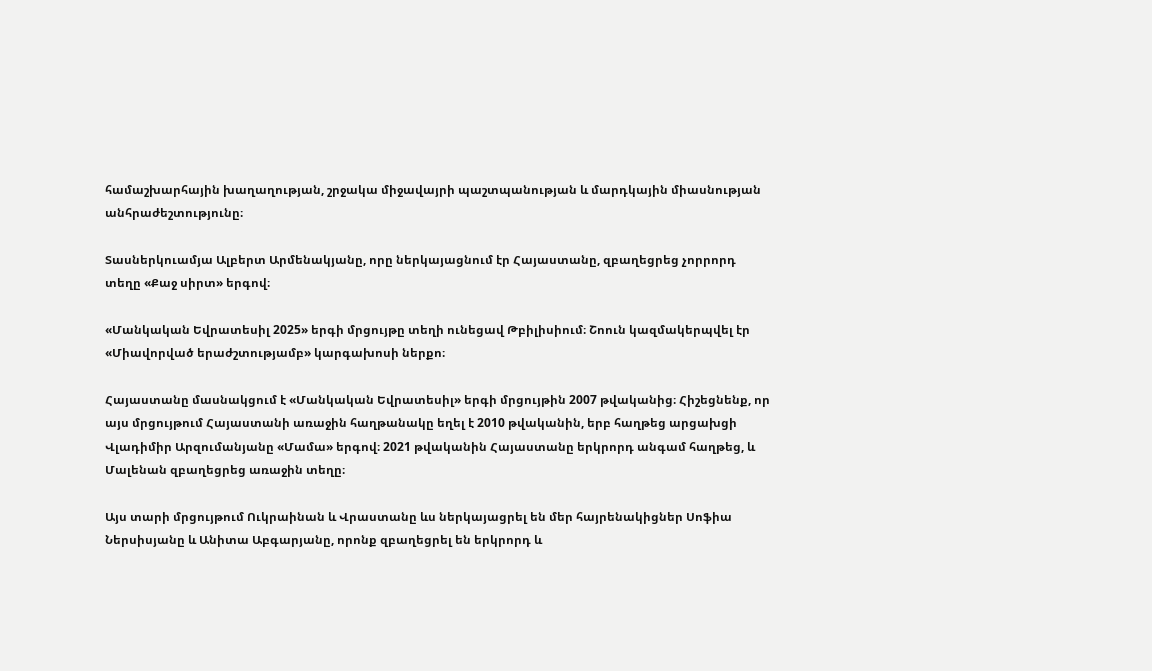համաշխարհային խաղաղության, շրջակա միջավայրի պաշտպանության և մարդկային միասնության անհրաժեշտությունը։

Տասներկուամյա Ալբերտ Արմենակյանը, որը ներկայացնում էր Հայաստանը, զբաղեցրեց չորրորդ տեղը «Քաջ սիրտ» երգով։

«Մանկական Եվրատեսիլ 2025» երգի մրցույթը տեղի ունեցավ Թբիլիսիում։ Շոուն կազմակերպվել էր «Միավորված երաժշտությամբ» կարգախոսի ներքո։

Հայաստանը մասնակցում է «Մանկական Եվրատեսիլ» երգի մրցույթին 2007 թվականից։ Հիշեցնենք, որ այս մրցույթում Հայաստանի առաջին հաղթանակը եղել է 2010 թվականին, երբ հաղթեց արցախցի Վլադիմիր Արզումանյանը «Մամա» երգով։ 2021 թվականին Հայաստանը երկրորդ անգամ հաղթեց, և Մալենան զբաղեցրեց առաջին տեղը։

Այս տարի մրցույթում Ուկրաինան և Վրաստանը ևս ներկայացրել են մեր հայրենակիցներ Սոֆիա Ներսիսյանը և Անիտա Աբգարյանը, որոնք զբաղեցրել են երկրորդ և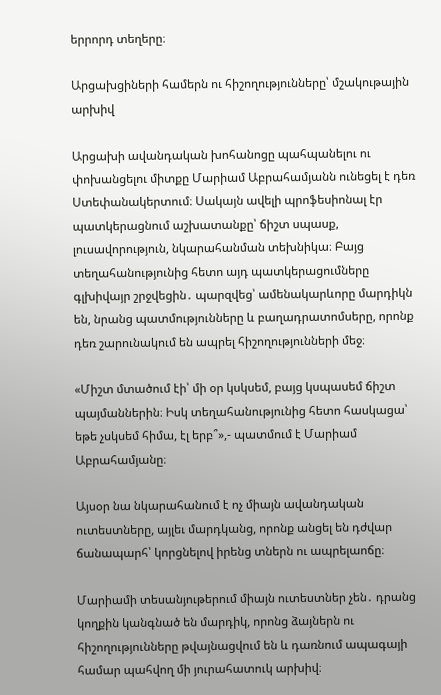երրորդ տեղերը։

Արցախցիների համերն ու հիշողությունները՝ մշակութային արխիվ

Արցախի ավանդական խոհանոցը պահպանելու ու փոխանցելու միտքը Մարիամ Աբրահամյանն ունեցել է դեռ Ստեփանակերտում։ Սակայն ավելի պրոֆեսիոնալ էր պատկերացնում աշխատանքը՝ ճիշտ սպասք, լուսավորություն, նկարահանման տեխնիկա։ Բայց տեղահանությունից հետո այդ պատկերացումները գլխիվայր շրջվեցին․ պարզվեց՝ ամենակարևորը մարդիկն են, նրանց պատմությունները և բաղադրատոմսերը, որոնք դեռ շարունակում են ապրել հիշողությունների մեջ։

«Միշտ մտածում էի՝ մի օր կսկսեմ, բայց կսպասեմ ճիշտ պայմաններին։ Իսկ տեղահանությունից հետո հասկացա՝ եթե չսկսեմ հիմա, էլ երբ՞»,- պատմում է Մարիամ Աբրահամյանը։

Այսօր նա նկարահանում է ոչ միայն ավանդական ուտեստները, այլեւ մարդկանց, որոնք անցել են դժվար ճանապարհ՝ կորցնելով իրենց տներն ու ապրելաոճը։

Մարիամի տեսանյութերում միայն ուտեստներ չեն․ դրանց կողքին կանգնած են մարդիկ, որոնց ձայներն ու հիշողությունները թվայնացվում են և դառնում ապագայի համար պահվող մի յուրահատուկ արխիվ։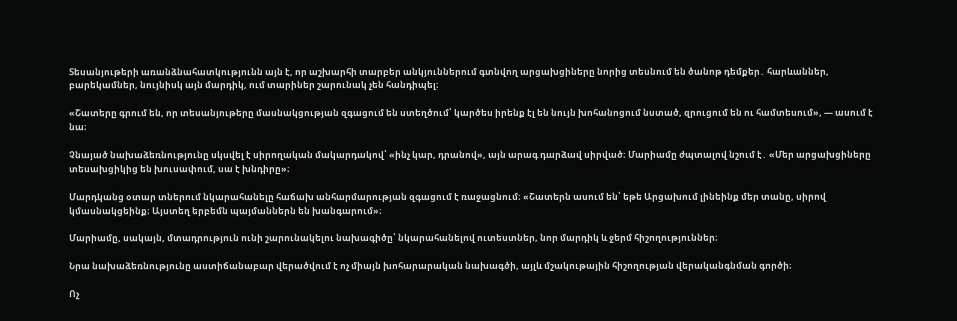Տեսանյութերի առանձնահատկությունն այն է, որ աշխարհի տարբեր անկյուններում գտնվող արցախցիները նորից տեսնում են ծանոթ դեմքեր․ հարևաններ, բարեկամներ, նույնիսկ այն մարդիկ, ում տարիներ շարունակ չեն հանդիպել։

«Շատերը գրում են, որ տեսանյութերը մասնակցության զգացում են ստեղծում՝ կարծես իրենք էլ են նույն խոհանոցում նստած, զրուցում են ու համտեսում», — ասում է նա։

Չնայած նախաձեռնությունը սկսվել է սիրողական մակարդակով՝ «ինչ կար, դրանով», այն արագ դարձավ սիրված։ Մարիամը ժպտալով նշում է․ «Մեր արցախցիները տեսախցիկից են խուսափում, սա է խնդիրը»։

Մարդկանց օտար տներում նկարահանելը հաճախ անհարմարության զգացում է ռաջացնում։ «Շատերն ասում են՝ եթե Արցախում լինեինք մեր տանը, սիրով կմասնակցեինք։ Այստեղ երբեմն պայմաններն են խանգարում»։

Մարիամը, սակայն, մտադրություն ունի շարունակելու նախագիծը՝ նկարահանելով ուտեստներ, նոր մարդիկ և ջերմ հիշողություններ։

Նրա նախաձեռնությունը աստիճանաբար վերածվում է ոչ միայն խոհարարական նախագծի, այլև մշակութային հիշողության վերականգնման գործի։

Ոչ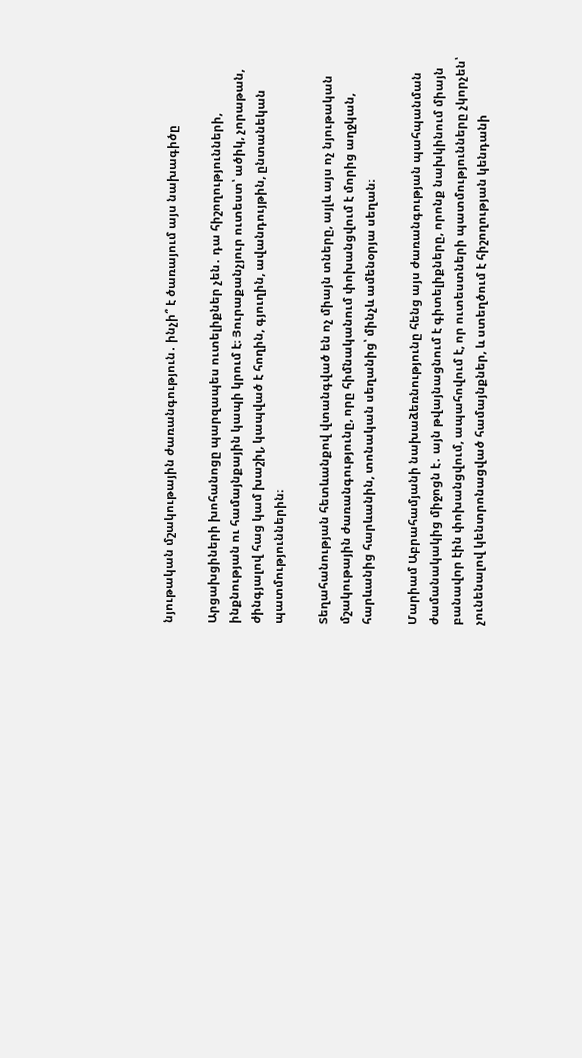նյութական մշակութային ժառանգություն․ ինչի՞ է ծառայում այս նախագիծը

Արցախցիների խոհանոցը պարզապես ուտելիքներ չեն․ դա հիշողությունների, ինքնության ու համայնքային կապի կրում է։ Յուրաքանչյուր ուտեստ՝ ածիկ, չորաթան, ժինգյալով հաց կամ խաշիլ, կապված է հողին, գյուղին, ավանդույթին, ընտանեկան պատմություններին։

Տեղահանության հետևանքով վտանգված են ոչ միայն տները, այլև այս ոչ նյութական մշակութային ժառանգությունը, որը հիմնականում փոխանցվում է մորից աղջկան, հարևանից հարևանին, տոնական սեղանից՝ մինչև ամենօրյա սեղան։

Մարիամ Աբրահամյանի նախաձեռնությունը հենց այս ժառանգության պահպանման ժամանակակից միջոցն է․ այն թվայնացնում է գիտելիքները, որոնք նախկինում միայն բանավոր էին փոխանցվում, ապահովում է, որ ուտեստների պատմությունները չկորչեն՝ չունենալով կենտրոնացված համայնքներ, և ստեղծում է հիշողության կենդանի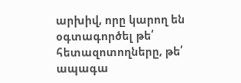արխիվ, որը կարող են օգտագործել թե՛ հետազոտողները, թե՛ ապագա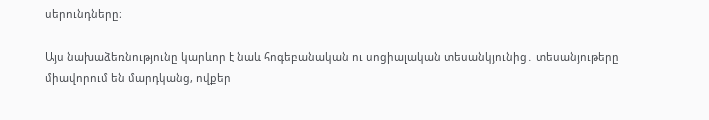սերունդները։

Այս նախաձեռնությունը կարևոր է նաև հոգեբանական ու սոցիալական տեսանկյունից․ տեսանյութերը միավորում են մարդկանց, ովքեր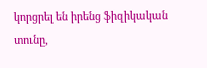կորցրել են իրենց ֆիզիկական տունը,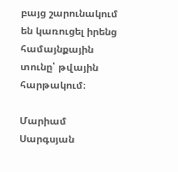բայց շարունակում են կառուցել իրենց համայնքային տունը՝ թվային հարթակում։

Մարիամ Սարգսյան